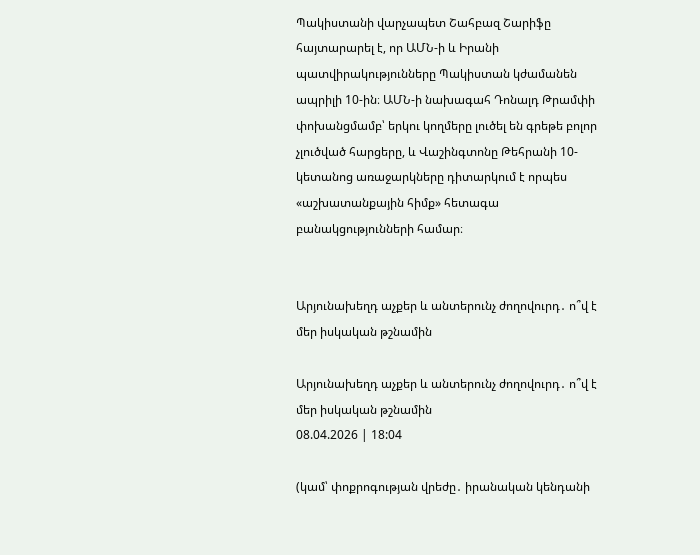Պակիստանի վարչապետ Շահբազ Շարիֆը հայտարարել է, որ ԱՄՆ-ի և Իրանի պատվիրակությունները Պակիստան կժամանեն ապրիլի 10-ին։ ԱՄՆ-ի նախագահ Դոնալդ Թրամփի փոխանցմամբ՝ երկու կողմերը լուծել են գրեթե բոլոր չլուծված հարցերը, և Վաշինգտոնը Թեհրանի 10-կետանոց առաջարկները դիտարկում է որպես «աշխատանքային հիմք» հետագա բանակցությունների համար։


Արյունախեղդ աչքեր և անտերունչ ժողովուրդ․ ո՞վ է մեր իսկական թշնամին

Արյունախեղդ աչքեր և անտերունչ ժողովուրդ․ ո՞վ է մեր իսկական թշնամին
08.04.2026 | 18:04

(կամ՝ փոքրոգության վրեժը․ իրանական կենդանի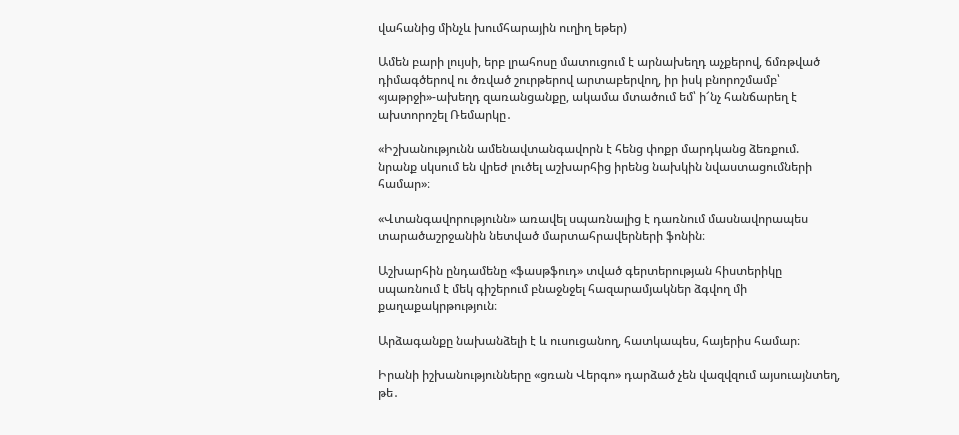վահանից մինչև խումհարային ուղիղ եթեր)

Ամեն բարի լույսի, երբ լրահոսը մատուցում է արնախեղդ աչքերով, ճմռթված դիմագծերով ու ծռված շուրթերով արտաբերվող, իր իսկ բնորոշմամբ՝ «յաթրջի»-ախեղդ զառանցանքը, ակամա մտածում եմ՝ ի՜նչ հանճարեղ է ախտորոշել Ռեմարկը․

«Իշխանությունն ամենավտանգավորն է հենց փոքր մարդկանց ձեռքում. նրանք սկսում են վրեժ լուծել աշխարհից իրենց նախկին նվաստացումների համար»։

«Վտանգավորությունն» առավել սպառնալից է դառնում մասնավորապես տարածաշրջանին նետված մարտահրավերների ֆոնին։

Աշխարհին ընդամենը «ֆասթֆուդ» տված գերտերության հիստերիկը սպառնում է մեկ գիշերում բնաջնջել հազարամյակներ ձգվող մի քաղաքակրթություն։

Արձագանքը նախանձելի է և ուսուցանող, հատկապես, հայերիս համար։

Իրանի իշխանությունները «ցռան Վերգո» դարձած չեն վազվզում այսուայնտեղ, թե․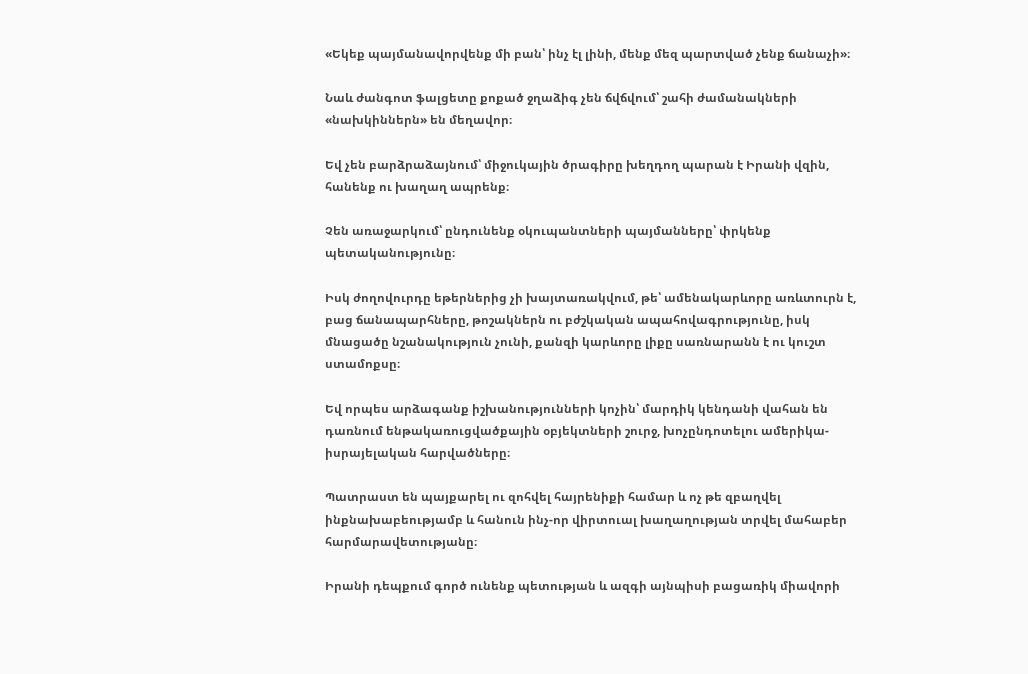«Եկեք պայմանավորվենք մի բան՝ ինչ էլ լինի, մենք մեզ պարտված չենք ճանաչի»։

Նաև ժանգոտ ֆալցետը քոքած ջղաձիգ չեն ճվճվում՝ շահի ժամանակների «նախկիններն» են մեղավոր։

Եվ չեն բարձրաձայնում՝ միջուկային ծրագիրը խեղդող պարան է Իրանի վզին, հանենք ու խաղաղ ապրենք։

Չեն առաջարկում՝ ընդունենք օկուպանտների պայմանները՝ փրկենք պետականությունը։

Իսկ ժողովուրդը եթերներից չի խայտառակվում, թե՝ ամենակարևորը առևտուրն է, բաց ճանապարհները, թոշակներն ու բժշկական ապահովագրությունը, իսկ մնացածը նշանակություն չունի, քանզի կարևորը լիքը սառնարանն է ու կուշտ ստամոքսը։

Եվ որպես արձագանք իշխանությունների կոչին՝ մարդիկ կենդանի վահան են դառնում ենթակառուցվածքային օբյեկտների շուրջ, խոչընդոտելու ամերիկա-իսրայելական հարվածները։

Պատրաստ են պայքարել ու զոհվել հայրենիքի համար և ոչ թե զբաղվել ինքնախաբեությամբ և հանուն ինչ-որ վիրտուալ խաղաղության տրվել մահաբեր հարմարավետությանը։

Իրանի դեպքում գործ ունենք պետության և ազգի այնպիսի բացառիկ միավորի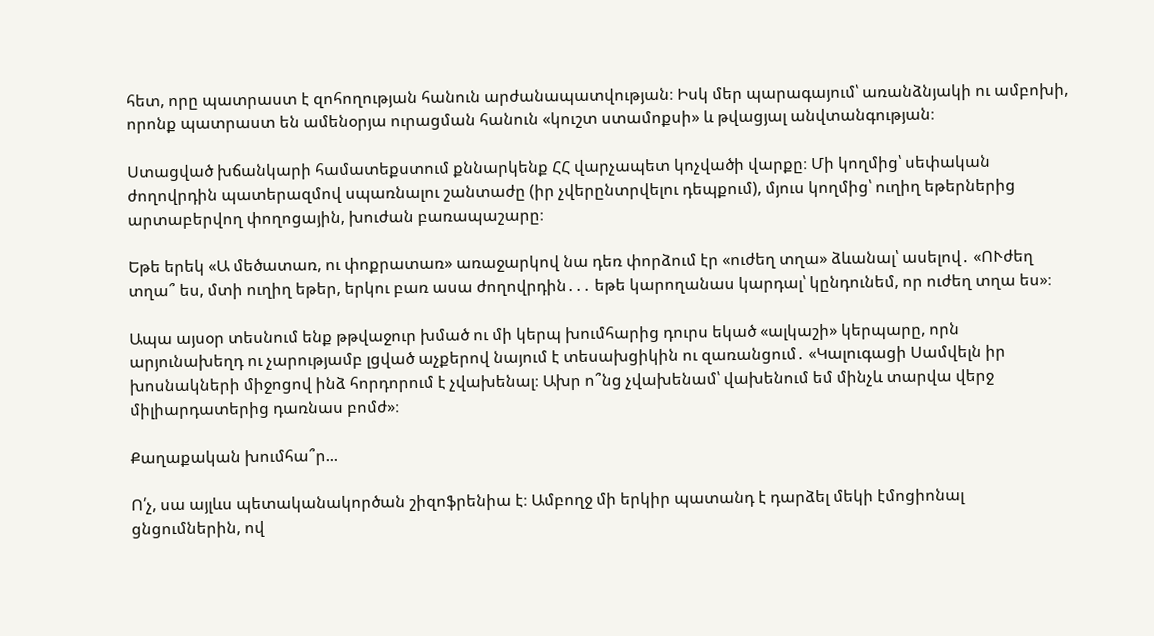հետ, որը պատրաստ է զոհողության հանուն արժանապատվության։ Իսկ մեր պարագայում՝ առանձնյակի ու ամբոխի, որոնք պատրաստ են ամենօրյա ուրացման հանուն «կուշտ ստամոքսի» և թվացյալ անվտանգության։

Ստացված խճանկարի համատեքստում քննարկենք ՀՀ վարչապետ կոչվածի վարքը։ Մի կողմից՝ սեփական ժողովրդին պատերազմով սպառնալու շանտաժը (իր չվերընտրվելու դեպքում), մյուս կողմից՝ ուղիղ եթերներից արտաբերվող փողոցային, խուժան բառապաշարը։

Եթե երեկ «Ա մեծատառ, ու փոքրատառ» առաջարկով նա դեռ փորձում էր «ուժեղ տղա» ձևանալ՝ ասելով․ «ՈՒժեղ տղա՞ ես, մտի ուղիղ եթեր, երկու բառ ասա ժողովրդին․․․ եթե կարողանաս կարդալ՝ կընդունեմ, որ ուժեղ տղա ես»։

Ապա այսօր տեսնում ենք թթվաջուր խմած ու մի կերպ խումհարից դուրս եկած «ալկաշի» կերպարը, որն արյունախեղդ ու չարությամբ լցված աչքերով նայում է տեսախցիկին ու զառանցում․ «Կալուգացի Սամվելն իր խոսնակների միջոցով ինձ հորդորում է չվախենալ։ Ախր ո՞նց չվախենամ՝ վախենում եմ մինչև տարվա վերջ միլիարդատերից դառնաս բոմժ»։

Քաղաքական խումհա՞ր...

Ո՛չ, սա այլևս պետականակործան շիզոֆրենիա է։ Ամբողջ մի երկիր պատանդ է դարձել մեկի էմոցիոնալ ցնցումներին, ով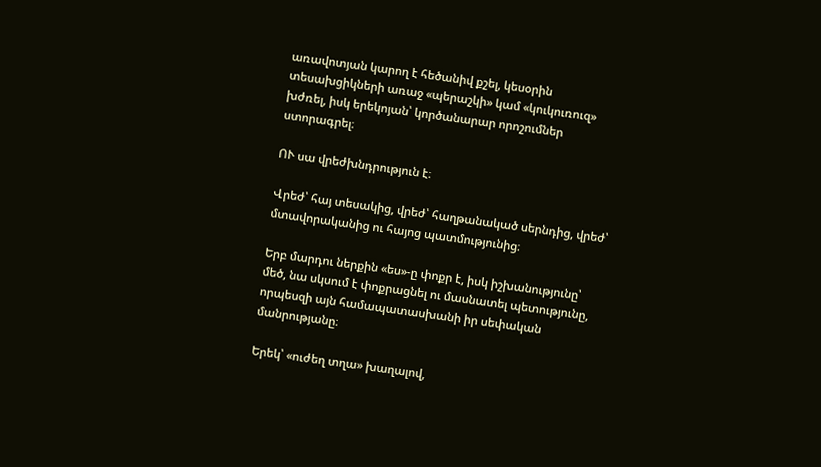առավոտյան կարող է հեծանիվ քշել, կեսօրին տեսախցիկների առաջ «պերաշկի» կամ «կուկուռուզ» խժռել, իսկ երեկոյան՝ կործանարար որոշումներ ստորագրել։

ՈՒ սա վրեժխնդրություն է։

Վրեժ՝ հայ տեսակից, վրեժ՝ հաղթանակած սերնդից, վրեժ՝ մտավորականից ու հայոց պատմությունից։

Երբ մարդու ներքին «ես»-ը փոքր է, իսկ իշխանությունը՝ մեծ, նա սկսում է փոքրացնել ու մասնատել պետությունը, որպեսզի այն համապատասխանի իր սեփական մանրությանը։

Երեկ՝ «ուժեղ տղա» խաղալով,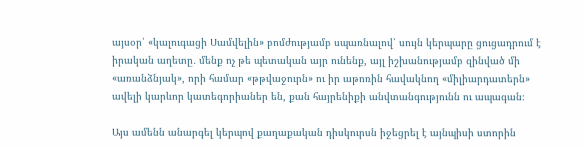այսօր՝ «կալուգացի Սամվելին» բոմժությամբ սպառնալով՝ սույն կերպարը ցուցադրում է իրական աղետը․ մենք ոչ թե պետական այր ունենք, այլ իշխանությամբ զինված մի «առանձնյակ», որի համար «թթվաջուրն» ու իր աթոռին հավակնող «միլիարդատերն» ավելի կարևոր կատեգորիաներ են, քան հայրենիքի անվտանգությունն ու ապագան։

Այս ամենն անարգել կերպով քաղաքական դիսկուրսն իջեցրել է այնպիսի ստորին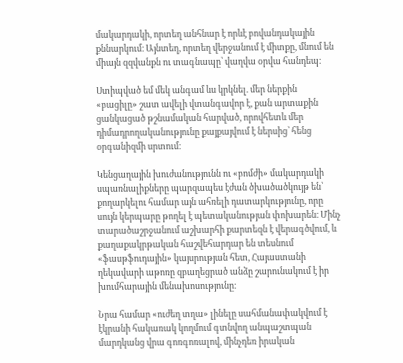մակարդակի, որտեղ անհնար է որևէ բովանդակային քննարկում։ Այնտեղ, որտեղ վերջանում է միտքը, մնում են միայն զզվանքն ու տագնապը՝ վաղվա օրվա հանդեպ։

Ստիպված եմ մեկ անգամ ևս կրկնել. մեր ներքին «բացիլը» շատ ավելի վտանգավոր է, քան արտաքին ցանկացած թշնամական հարված, որովհետև մեր դիմադրողականությունը քայքայվում է ներսից՝ հենց օրգանիզմի սրտում։

Կենցաղային խուժանությունն ու «բոմժի» մակարդակի սպառնալիքները պարզապես էժան ծխածածկույթ են՝ քողարկելու համար այն ահռելի դատարկությունը, որը սույն կերպարը թողել է պետականության փոխարեն։ Մինչ տարածաշրջանում աշխարհի քարտեզն է վերագծվում, և քաղաքակրթական հաշվեհարդար են տեսնում «ֆասթֆուդային» կայսրության հետ, Հայաստանի ղեկավարի աթոռը զբաղեցրած անձը շարունակում է իր խումհարային մենախոսությունը։

Նրա համար «ուժեղ տղա» լինելը սահմանափակվում է էկրանի հակառակ կողմում գտնվող անպաշտպան մարդկանց վրա գոռգոռալով, մինչդեռ իրական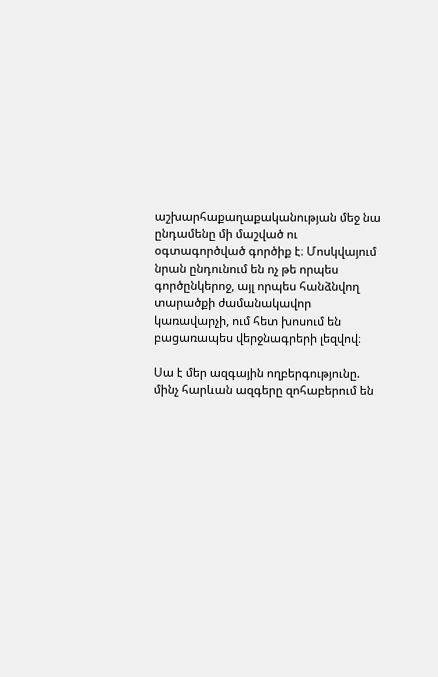աշխարհաքաղաքականության մեջ նա ընդամենը մի մաշված ու օգտագործված գործիք է։ Մոսկվայում նրան ընդունում են ոչ թե որպես գործընկերոջ, այլ որպես հանձնվող տարածքի ժամանակավոր կառավարչի, ում հետ խոսում են բացառապես վերջնագրերի լեզվով։

Սա է մեր ազգային ողբերգությունը. մինչ հարևան ազգերը զոհաբերում են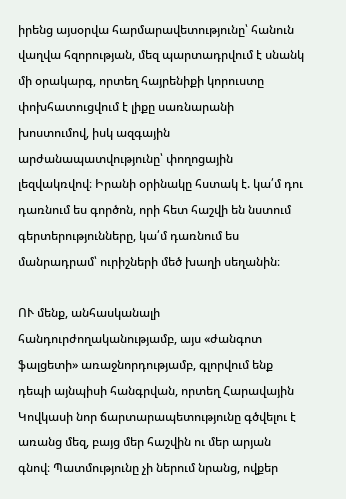իրենց այսօրվա հարմարավետությունը՝ հանուն վաղվա հզորության, մեզ պարտադրվում է սնանկ մի օրակարգ, որտեղ հայրենիքի կորուստը փոխհատուցվում է լիքը սառնարանի խոստումով, իսկ ազգային արժանապատվությունը՝ փողոցային լեզվակռվով։ Իրանի օրինակը հստակ է. կա՛մ դու դառնում ես գործոն, որի հետ հաշվի են նստում գերտերությունները, կա՛մ դառնում ես մանրադրամ՝ ուրիշների մեծ խաղի սեղանին։

ՈՒ մենք, անհասկանալի հանդուրժողականությամբ, այս «ժանգոտ ֆալցետի» առաջնորդությամբ, գլորվում ենք դեպի այնպիսի հանգրվան, որտեղ Հարավային Կովկասի նոր ճարտարապետությունը գծվելու է առանց մեզ, բայց մեր հաշվին ու մեր արյան գնով։ Պատմությունը չի ներում նրանց, ովքեր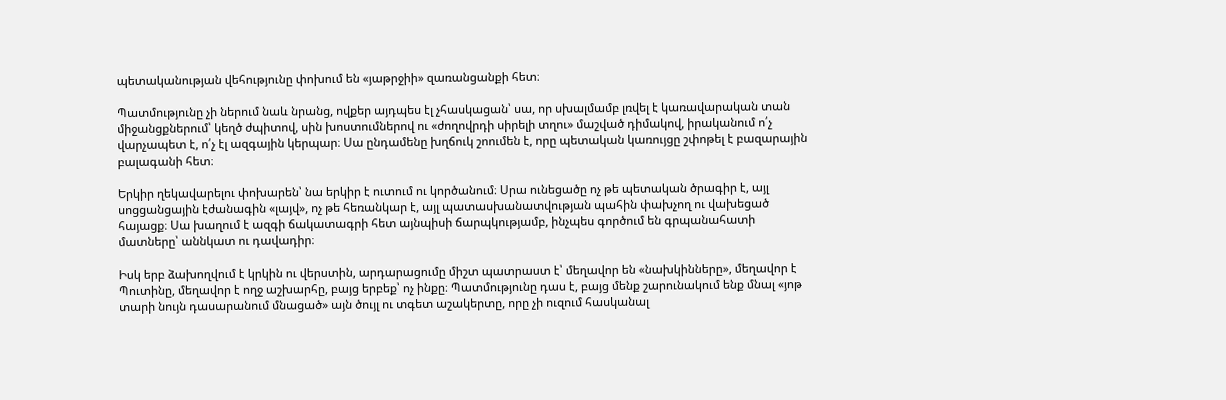պետականության վեհությունը փոխում են «յաթրջիի» զառանցանքի հետ։

Պատմությունը չի ներում նաև նրանց, ովքեր այդպես էլ չհասկացան՝ սա, որ սխալմամբ լռվել է կառավարական տան միջանցքներում՝ կեղծ ժպիտով, սին խոստումներով ու «ժողովրդի սիրելի տղու» մաշված դիմակով, իրականում ո՛չ վարչապետ է, ո՛չ էլ ազգային կերպար։ Սա ընդամենը խղճուկ շոումեն է, որը պետական կառույցը շփոթել է բազարային բալագանի հետ։

Երկիր ղեկավարելու փոխարեն՝ նա երկիր է ուտում ու կործանում։ Սրա ունեցածը ոչ թե պետական ծրագիր է, այլ սոցցանցային էժանագին «լայվ», ոչ թե հեռանկար է, այլ պատասխանատվության պահին փախչող ու վախեցած հայացք։ Սա խաղում է ազգի ճակատագրի հետ այնպիսի ճարպկությամբ, ինչպես գործում են գրպանահատի մատները՝ աննկատ ու դավադիր։

Իսկ երբ ձախողվում է կրկին ու վերստին, արդարացումը միշտ պատրաստ է՝ մեղավոր են «նախկինները», մեղավոր է Պուտինը, մեղավոր է ողջ աշխարհը, բայց երբեք՝ ոչ ինքը։ Պատմությունը դաս է, բայց մենք շարունակում ենք մնալ «յոթ տարի նույն դասարանում մնացած» այն ծույլ ու տգետ աշակերտը, որը չի ուզում հասկանալ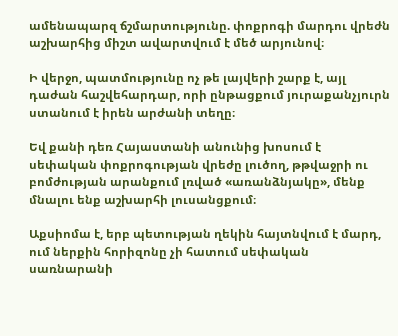ամենապարզ ճշմարտությունը. փոքրոգի մարդու վրեժն աշխարհից միշտ ավարտվում է մեծ արյունով։

Ի վերջո, պատմությունը ոչ թե լայվերի շարք է, այլ դաժան հաշվեհարդար, որի ընթացքում յուրաքանչյուրն ստանում է իրեն արժանի տեղը։

Եվ քանի դեռ Հայաստանի անունից խոսում է սեփական փոքրոգության վրեժը լուծող, թթվաջրի ու բոմժության արանքում լռված «առանձնյակը», մենք մնալու ենք աշխարհի լուսանցքում։

Աքսիոմա է, երբ պետության ղեկին հայտնվում է մարդ, ում ներքին հորիզոնը չի հատում սեփական սառնարանի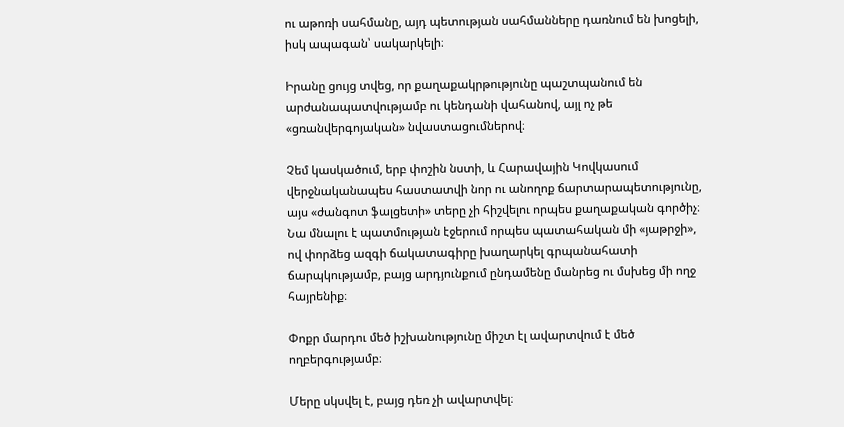ու աթոռի սահմանը, այդ պետության սահմանները դառնում են խոցելի, իսկ ապագան՝ սակարկելի։

Իրանը ցույց տվեց, որ քաղաքակրթությունը պաշտպանում են արժանապատվությամբ ու կենդանի վահանով, այլ ոչ թե «ցռանվերգոյական» նվաստացումներով։

Չեմ կասկածում, երբ փոշին նստի, և Հարավային Կովկասում վերջնականապես հաստատվի նոր ու անողոք ճարտարապետությունը, այս «ժանգոտ ֆալցետի» տերը չի հիշվելու որպես քաղաքական գործիչ։ Նա մնալու է պատմության էջերում որպես պատահական մի «յաթրջի», ով փորձեց ազգի ճակատագիրը խաղարկել գրպանահատի ճարպկությամբ, բայց արդյունքում ընդամենը մանրեց ու մսխեց մի ողջ հայրենիք։

Փոքր մարդու մեծ իշխանությունը միշտ էլ ավարտվում է մեծ ողբերգությամբ։

Մերը սկսվել է, բայց դեռ չի ավարտվել։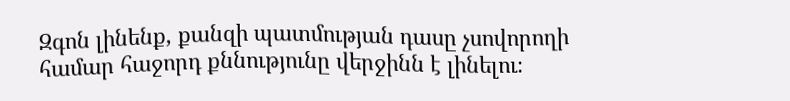Զգոն լինենք, քանզի պատմության դասը չսովորողի համար հաջորդ քննությունը վերջինն է լինելու։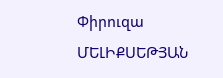Փիրուզա ՄԵԼԻՔՍԵԹՅԱՆ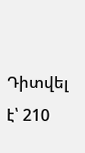Դիտվել է՝ 210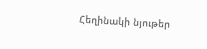Հեղինակի նյութեր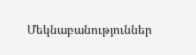Մեկնաբանություններ